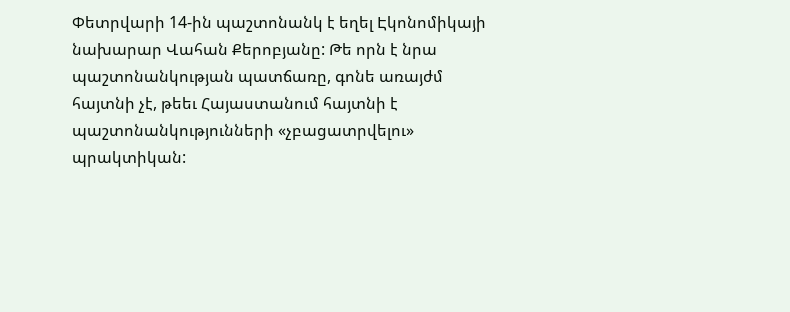Փետրվարի 14-ին պաշտոնանկ է եղել Էկոնոմիկայի նախարար Վահան Քերոբյանը: Թե որն է նրա պաշտոնանկության պատճառը, գոնե առայժմ հայտնի չէ, թեեւ Հայաստանում հայտնի է պաշտոնանկությունների «չբացատրվելու» պրակտիկան: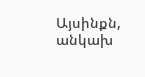Այսինքն, անկախ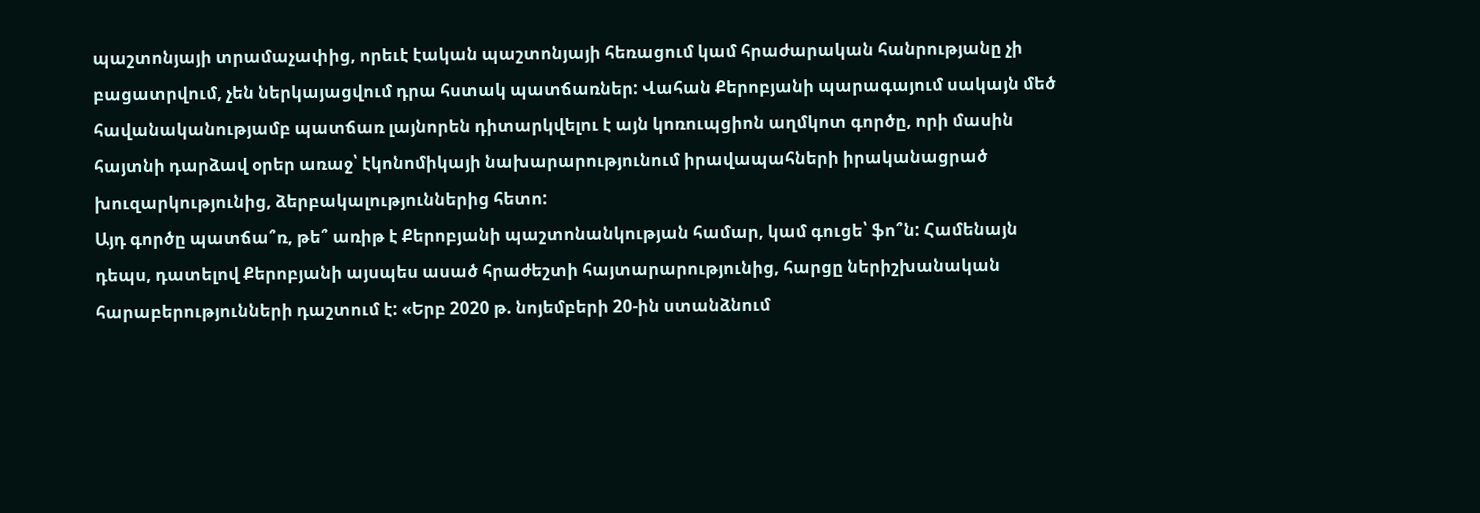պաշտոնյայի տրամաչափից, որեւէ էական պաշտոնյայի հեռացում կամ հրաժարական հանրությանը չի բացատրվում, չեն ներկայացվում դրա հստակ պատճառներ: Վահան Քերոբյանի պարագայում սակայն մեծ հավանականությամբ պատճառ լայնորեն դիտարկվելու է այն կոռուպցիոն աղմկոտ գործը, որի մասին հայտնի դարձավ օրեր առաջ՝ էկոնոմիկայի նախարարությունում իրավապահների իրականացրած խուզարկությունից, ձերբակալություններից հետո:
Այդ գործը պատճա՞ռ, թե՞ առիթ է Քերոբյանի պաշտոնանկության համար, կամ գուցե՝ ֆո՞ն: Համենայն դեպս, դատելով Քերոբյանի այսպես ասած հրաժեշտի հայտարարությունից, հարցը ներիշխանական հարաբերությունների դաշտում է: «Երբ 2020 թ. նոյեմբերի 20-ին ստանձնում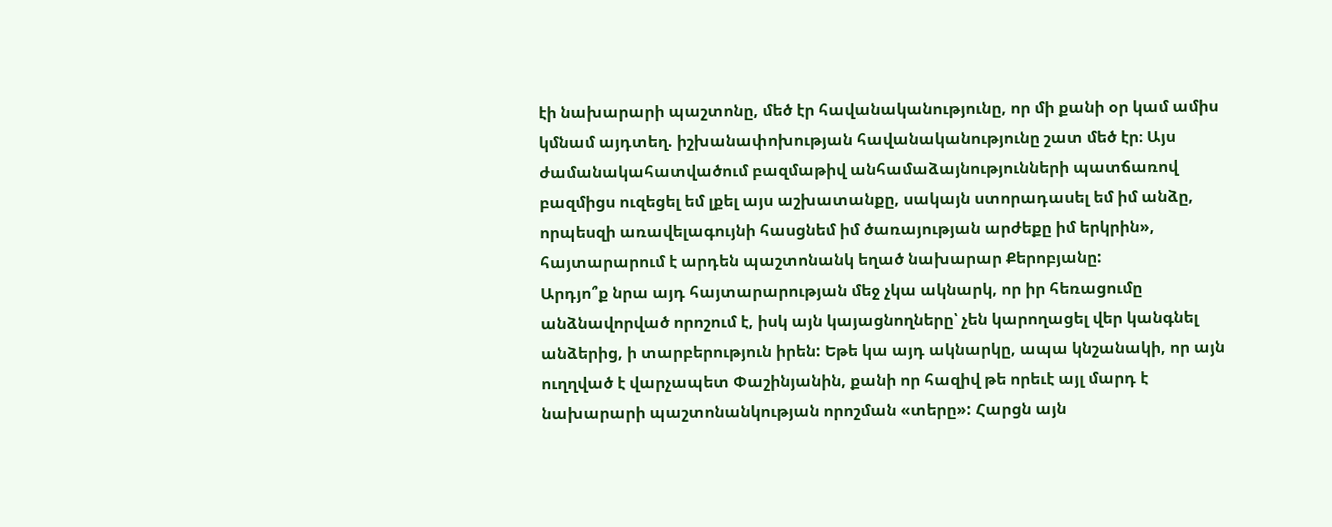էի նախարարի պաշտոնը, մեծ էր հավանականությունը, որ մի քանի օր կամ ամիս կմնամ այդտեղ. իշխանափոխության հավանականությունը շատ մեծ էր։ Այս ժամանակահատվածում բազմաթիվ անհամաձայնությունների պատճառով բազմիցս ուզեցել եմ լքել այս աշխատանքը, սակայն ստորադասել եմ իմ անձը, որպեսզի առավելագույնի հասցնեմ իմ ծառայության արժեքը իմ երկրին», հայտարարում է արդեն պաշտոնանկ եղած նախարար Քերոբյանը:
Արդյո՞ք նրա այդ հայտարարության մեջ չկա ակնարկ, որ իր հեռացումը անձնավորված որոշում է, իսկ այն կայացնողները՝ չեն կարողացել վեր կանգնել անձերից, ի տարբերություն իրեն: Եթե կա այդ ակնարկը, ապա կնշանակի, որ այն ուղղված է վարչապետ Փաշինյանին, քանի որ հազիվ թե որեւէ այլ մարդ է նախարարի պաշտոնանկության որոշման «տերը»: Հարցն այն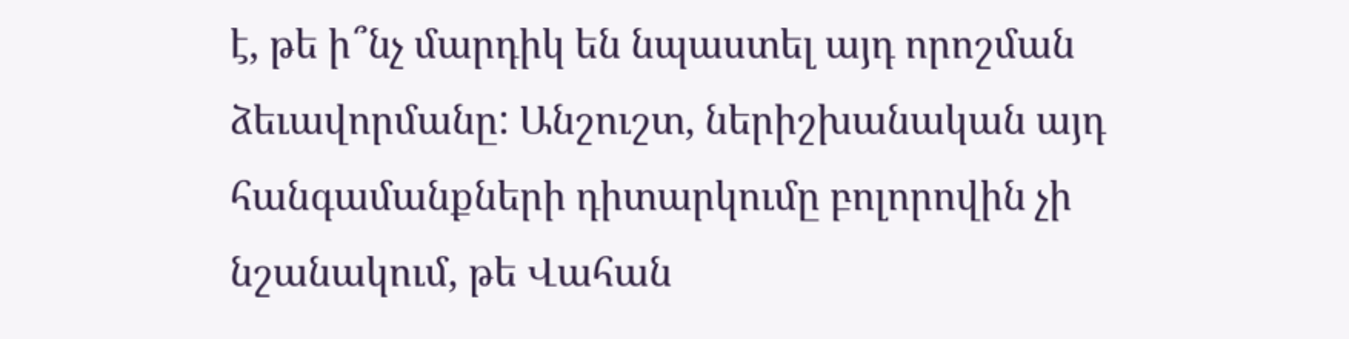է, թե ի՞նչ մարդիկ են նպաստել այդ որոշման ձեւավորմանը: Անշուշտ, ներիշխանական այդ հանգամանքների դիտարկումը բոլորովին չի նշանակում, թե Վահան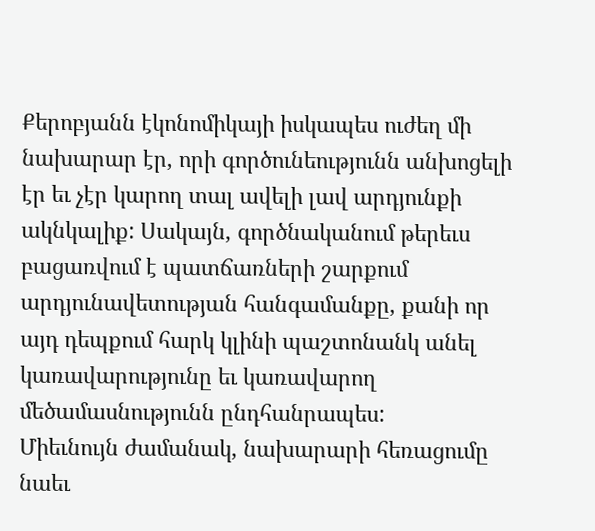Քերոբյանն էկոնոմիկայի իսկապես ուժեղ մի նախարար էր, որի գործունեությունն անխոցելի էր եւ չէր կարող տալ ավելի լավ արդյունքի ակնկալիք: Սակայն, գործնականում թերեւս բացառվում է պատճառների շարքում արդյունավետության հանգամանքը, քանի որ այդ դեպքում հարկ կլինի պաշտոնանկ անել կառավարությունը եւ կառավարող մեծամասնությունն ընդհանրապես:
Միեւնույն ժամանակ, նախարարի հեռացումը նաեւ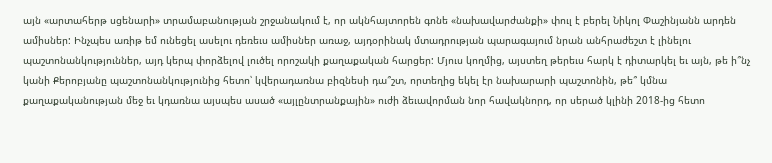այն «արտահերթ սցենարի» տրամաբանության շրջանակում է, որ ակնհայտորեն գոնե «նախավարժանքի» փուլ է բերել Նիկոլ Փաշինյանն արդեն ամիսներ: Ինչպես առիթ եմ ունեցել ասելու դեռեւս ամիսներ առաջ, այդօրինակ մտադրության պարագայում նրան անհրաժեշտ է լինելու պաշտոնանկություններ, այդ կերպ փորձելով լուծել որոշակի քաղաքական հարցեր: Մյուս կողմից, այստեղ թերեւս հարկ է դիտարկել եւ այն, թե ի՞նչ կանի Քերոբյանը պաշտոնանկությունից հետո՝ կվերադառնա բիզնեսի դա՞շտ, որտեղից եկել էր նախարարի պաշտոնին, թե՞ կմնա քաղաքականության մեջ եւ կդառնա այսպես ասած «այլընտրանքային» ուժի ձեւավորման նոր հավակնորդ, որ սերած կլինի 2018-ից հետո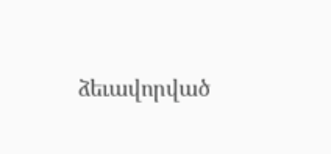ձեւավորված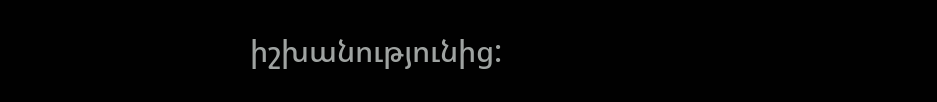իշխանությունից: